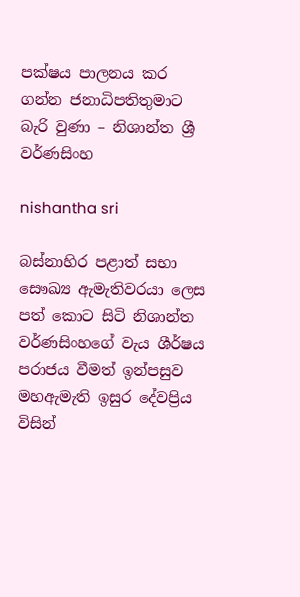පක්ෂය පාලනය කර ගන්න ජනාධිපතිතුමාට බැරි වුණා – නිශාන්ත ශ්‍රී වර්ණසිංහ

nishantha sri

බස්නාහිර පළාත් සභා සෞඛ්‍ය ඇමැතිවරයා ලෙස පත් කොට සිටි නිශාන්ත වර්ණසිංහගේ වැය ශීර්ෂය පරාජය වීමත් ඉන්පසුව මහඇමැති ඉසුර දේවප්‍රිය විසින්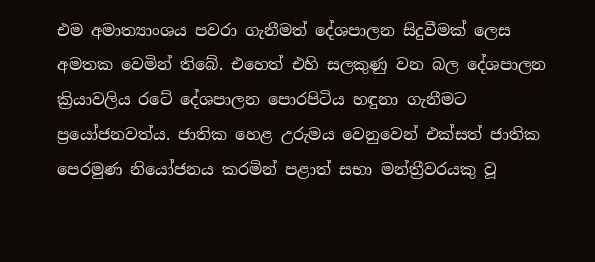එම අමාත්‍යාංශය පවරා ගැනීමත් දේශපාලන සිදුවීමක් ලෙස අමතක වෙමින් තිබේ. එහෙත් එහි සලකුණු වන බල දේශපාලන ක්‍රියාවලිය රටේ දේශපාලන පොරපිටිය හඳුනා ගැනීමට ප්‍රයෝජනවත්ය. ජාතික හෙළ උරුමය වෙනුවෙන් එක්සත් ජාතික පෙරමුණ නියෝජනය කරමින් පළාත් සභා මන්ත්‍රීවරයකු වූ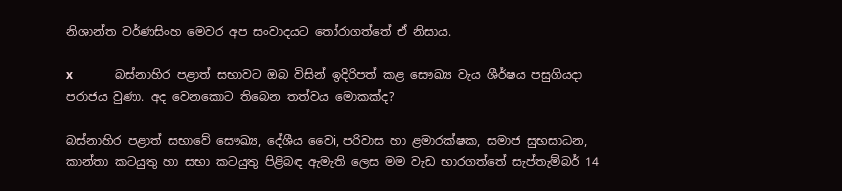නිශාන්ත වර්ණසිංහ මෙවර අප සංවාදයට තෝරාගත්තේ ඒ නිසාය.

x              බස්නාහිර පළාත් සභාවට ඔබ විසින් ඉදිරිපත් කළ සෞඛ්‍ය වැය ශීර්ෂය පසුගියදා පරාජය වුණා. අද වෙනකොට තිබෙන තත්වය මොකක්ද?

බස්නාහිර පළාත් සභාවේ සෞඛ්‍ය, දේශීය වෛi, පරිවාස හා ළමාරක්ෂක, සමාජ සුභසාධන, කාන්තා කටයුතු හා සභා කටයුතු පිළිබඳ ඇමැති ලෙස මම වැඩ භාරගත්තේ සැප්තැම්බර් 14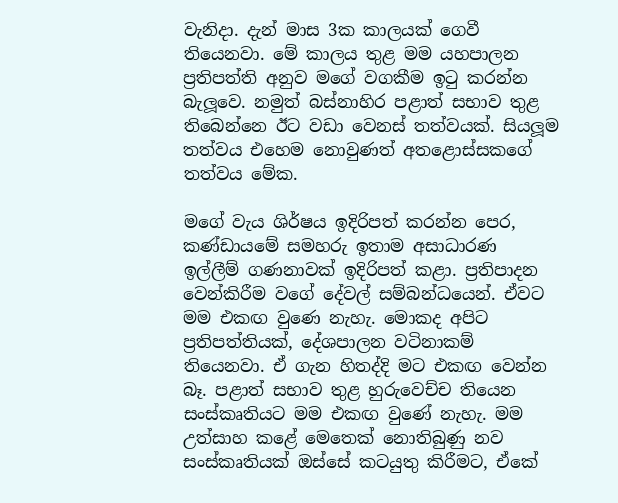වැනිදා. දැන් මාස 3ක කාලයක් ගෙවී තියෙනවා. මේ කාලය තුළ මම යහපාලන ප්‍රතිපත්ති අනුව මගේ වගකීම ඉටු කරන්න බැලූවෙ. නමුත් බස්නාහිර පළාත් සභාව තුළ තිබෙන්නෙ ඊට වඩා වෙනස් තත්වයක්. සියලූම තත්වය එහෙම නොවුණත් අතළොස්සකගේ තත්වය මේක.

මගේ වැය ශිර්ෂය ඉදිරිපත් කරන්න පෙර, කණ්ඩායමේ සමහරු ඉතාම අසාධාරණ ඉල්ලීම් ගණනාවක් ඉදිරිපත් කළා. ප්‍රතිපාදන වෙන්කිරීම වගේ දේවල් සම්බන්ධයෙන්. ඒවට මම එකඟ වුණෙ නැහැ. මොකද අපිට ප්‍රතිපත්තියක්, දේශපාලන වටිනාකම් තියෙනවා. ඒ ගැන හිතද්දි මට එකඟ වෙන්න බෑ. පළාත් සභාව තුළ හුරුවෙච්ච තියෙන සංස්කෘතියට මම එකඟ වුණේ නැහැ. මම උත්සාහ කළේ මෙතෙක් නොතිබුණු නව සංස්කෘතියක් ඔස්සේ කටයුතු කිරීමට, ඒකේ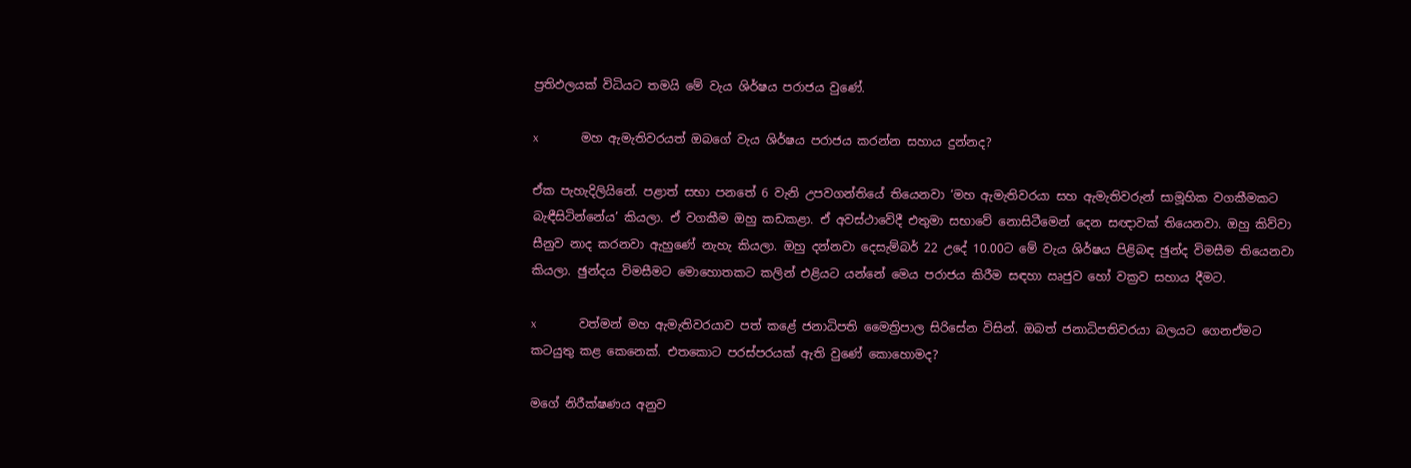ප්‍රතිඵලයක් විධියට තමයි මේ වැය ශිර්ෂය පරාජය වුණේ.

x              මහ ඇමැතිවරයත් ඔබගේ වැය ශිර්ෂය පරාජය කරන්න සහාය දුන්නද?

ඒක පැහැදිලියිනේ. පළාත් සභා පනතේ 6 වැනි උපවගන්තියේ තියෙනවා ‘මහ ඇමැතිවරයා සහ ඇමැතිවරුන් සාමූහික වගකීමකට බැඳීසිටින්නේය’ කියලා. ඒ වගකීම ඔහු කඩකළා. ඒ අවස්ථාවේදී එතුමා සභාවේ නොසිටීමෙන් දෙන සඥාවක් තියෙනවා. ඔහු කිව්වා සීනුව නාද කරනවා ඇහුණේ නැහැ කියලා. ඔහු දන්නවා දෙසැම්බර් 22 උදේ 10.00ට මේ වැය ශිර්ෂය පිළිබඳ ඡුන්ද විමසීම තියෙනවා කියලා. ඡුන්දය විමසීමට මොහොතකට කලින් එළියට යන්නේ මෙය පරාජය කිරීම සඳහා ඍජුව හෝ වක්‍රව සහාය දීමට.

x              වත්මන් මහ ඇමැතිවරයාව පත් කළේ ජනාධිපති මෛත්‍රිපාල සිරිසේන විසින්. ඔබත් ජනාධිපතිවරයා බලයට ගෙනඒමට කටයුතු කළ කෙනෙක්. එතකොට පරස්පරයක් ඇති වුණේ කොහොමද?

මගේ නිරීක්ෂණය අනුව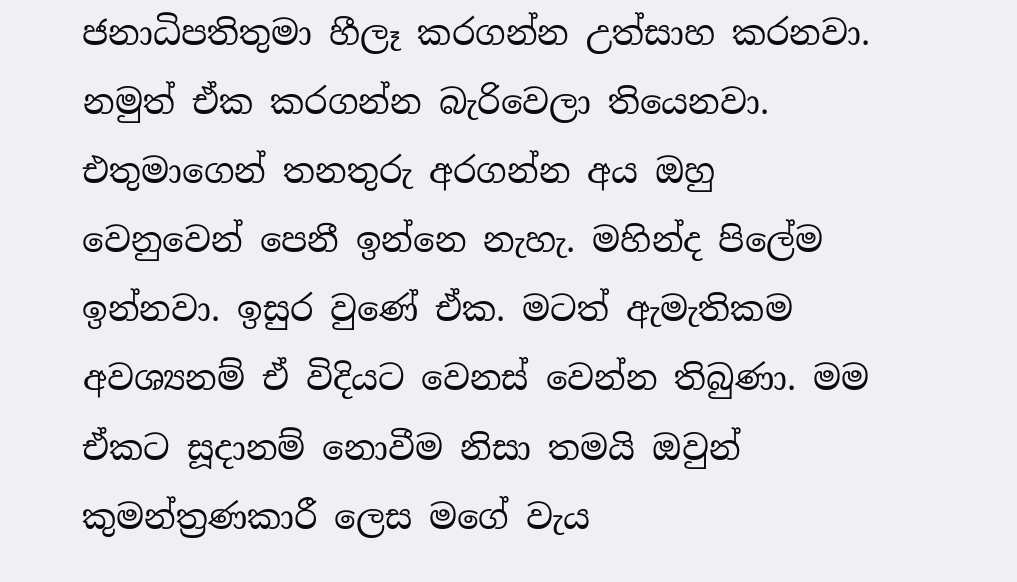ජනාධිපතිතුමා හීලෑ කරගන්න උත්සාහ කරනවා. නමුත් ඒක කරගන්න බැරිවෙලා තියෙනවා. එතුමාගෙන් තනතුරු අරගන්න අය ඔහු වෙනුවෙන් පෙනී ඉන්නෙ නැහැ. මහින්ද පිලේම ඉන්නවා. ඉසුර වුණේ ඒක. මටත් ඇමැතිකම අවශ්‍යනම් ඒ විදියට වෙනස් වෙන්න තිබුණා. මම ඒකට සූදානම් නොවීම නිසා තමයි ඔවුන් කුමන්ත්‍රණකාරී ලෙස මගේ වැය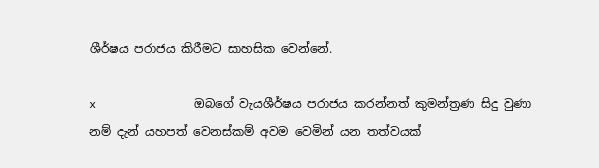ශීර්ෂය පරාජය කිරීමට සාහසික වෙන්නේ.

x              ඔබගේ වැයශීර්ෂය පරාජය කරන්නත් කුමන්ත්‍රණ සිදු වුණා නම් දැන් යහපත් වෙනස්කම් අවම වෙමින් යන තත්වයක්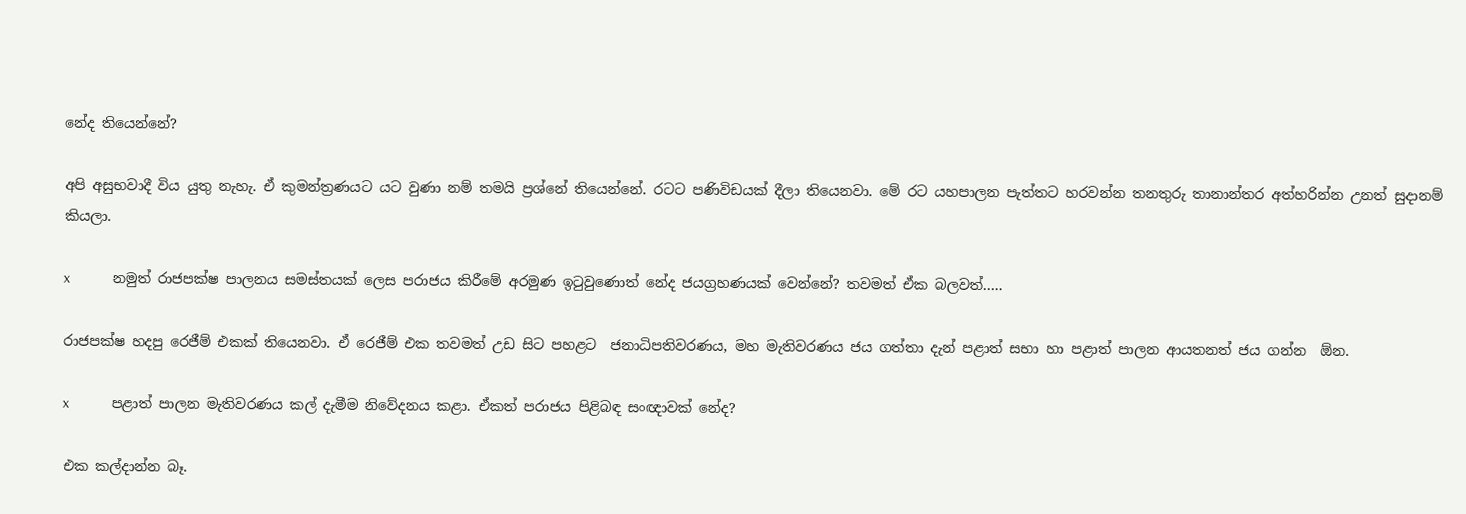නේද තියෙන්නේ?

අපි අසුභවාදී විය යුතු නැහැ. ඒ කුමන්ත්‍රණයට යට වුණා නම් තමයි ප්‍රශ්නේ තියෙන්නේ. රටට පණිවිඩයක් දීලා තියෙනවා. මේ රට යහපාලන පැත්තට හරවන්න තනතුරු තානාන්තර අත්හරින්න උනත් සුදානම් කියලා.

x              නමුත් රාජපක්ෂ පාලනය සමස්තයක් ලෙස පරාජය කිරීමේ අරමුණ ඉටුවුණොත් නේද ජයග්‍රහණයක් වෙන්නේ? තවමත් ඒක බලවත්…..

රාජපක්ෂ හදපු රෙජීම් එකක් තියෙනවා. ඒ රෙජීම් එක තවමත් උඩ සිට පහළට  ජනාධිපතිවරණය, මහ මැතිවරණය ජය ගත්තා දැන් පළාත් සභා හා පළාත් පාලන ආයතනත් ජය ගන්න  ඕන.

x              පළාත් පාලන මැතිවරණය කල් දැමීම නිවේදනය කළා. ඒකත් පරාජය පිළිබඳ සංඥාවක් නේද?

එක කල්දාන්න බෑ.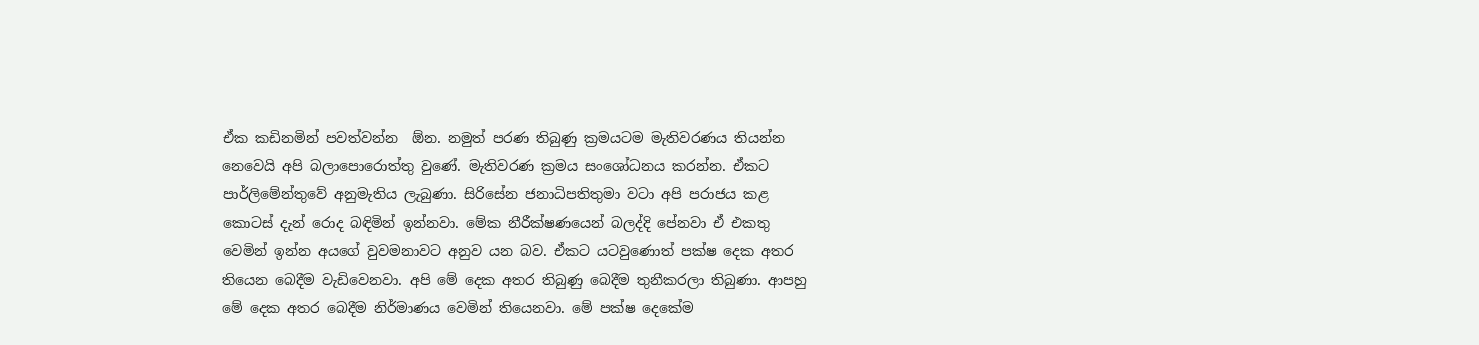ඒක කඩිනමින් පවත්වන්න  ඕන. නමුත් පරණ තිබුණු ක්‍රමයටම මැතිවරණය තියන්න නෙවෙයි අපි බලාපොරොත්තු වුණේ. මැතිවරණ ක්‍රමය සංශෝධනය කරන්න. ඒකට පාර්ලිමේන්තුවේ අනුමැතිය ලැබුණා. සිරිසේන ජනාධිපතිතුමා වටා අපි පරාජය කළ කොටස් දැන් රොද බඳිමින් ඉන්නවා. මේක නීරීක්ෂණයෙන් බලද්දි පේනවා ඒ එකතු වෙමින් ඉන්න අයගේ වුවමනාවට අනුව යන බව. ඒකට යටවුණොත් පක්ෂ දෙක අතර තියෙන බෙදීම වැඩිවෙනවා. අපි මේ දෙක අතර තිබුණු බෙදීම තුනීකරලා තිබුණා. ආපහු මේ දෙක අතර බෙදීම නිර්මාණය වෙමින් තියෙනවා. මේ පක්ෂ දෙකේම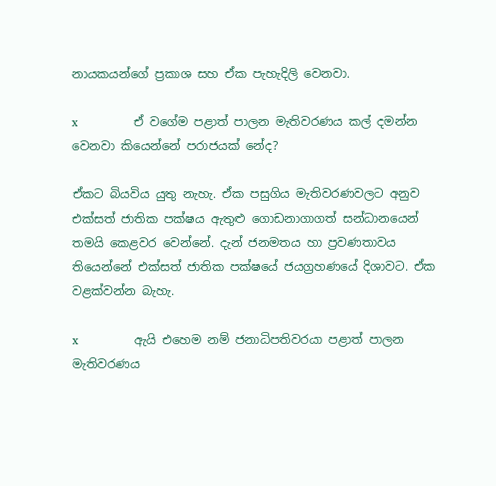නායකයන්ගේ ප්‍රකාශ සහ ඒක පැහැදිලි වෙනවා.

x              ඒ වගේම පළාත් පාලන මැතිවරණය කල් දමන්න වෙනවා කියෙන්නේ පරාජයක් නේද?

ඒකට බියවිය යුතු නැහැ. ඒක පසුගිය මැතිවරණවලට අනුව එක්සත් ජාතික පක්ෂය ඇතුළු ගොඩනාගාගත් සන්ධානයෙන් තමයි කෙළවර වෙන්නේ. දැන් ජනමතය හා ප්‍රවණතාවය තියෙන්නේ එක්සත් ජාතික පක්ෂයේ ජයග්‍රහණයේ දිශාවට. ඒක වළක්වන්න බැහැ.

x              ඇයි එහෙම නම් ජනාධිපතිවරයා පළාත් පාලන මැතිවරණය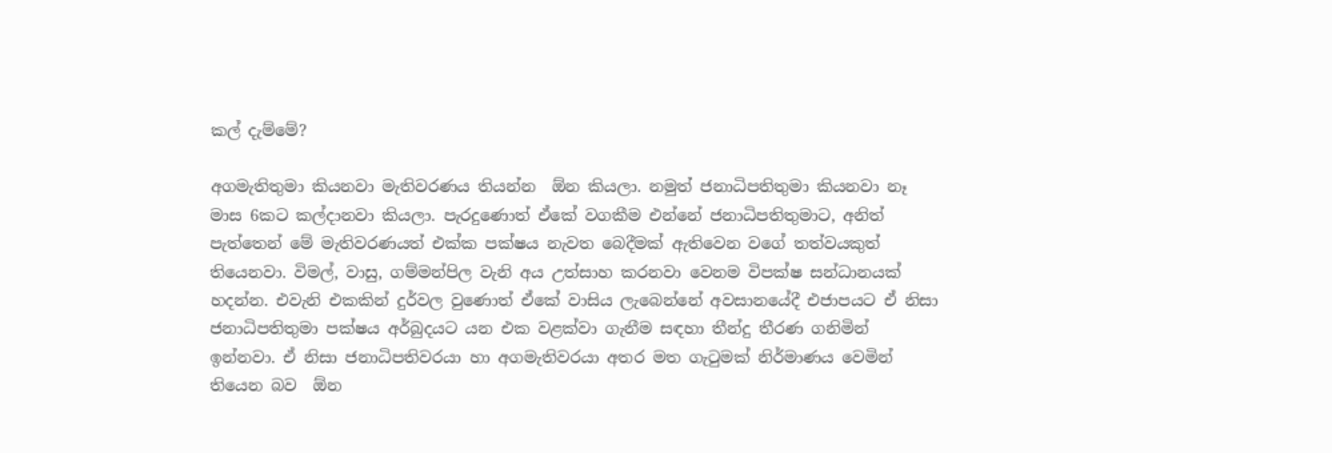කල් දැම්මේ?

අගමැතිතුමා කියනවා මැතිවරණය තියන්න  ඕන කියලා. නමුත් ජනාධිපතිතුමා කියනවා නෑ මාස 6කට කල්දානවා කියලා. පැරදුණොත් ඒකේ වගකීම එන්නේ ජනාධිපතිතුමාට, අනිත් පැත්තෙන් මේ මැතිවරණයත් එක්ක පක්ෂය නැවත බෙදීමක් ඇතිවෙන වගේ තත්වයකුත් තියෙනවා. විමල්, වාසු, ගම්මන්පිල වැනි අය උත්සාහ කරනවා වෙනම විපක්ෂ සන්ධානයක් හදන්න. එවැනි එකකින් දුර්වල වුණොත් ඒකේ වාසිය ලැබෙන්නේ අවසානයේදී එජාපයට ඒ නිසා ජනාධිපතිතුමා පක්ෂය අර්බුදයට යන එක වළක්වා ගැනීම සඳහා තීන්දු තීරණ ගනිමින් ඉන්නවා. ඒ නිසා ජනාධිපතිවරයා හා අගමැතිවරයා අතර මත ගැටුමක් නිර්මාණය වෙමින් තියෙන බව  ඕන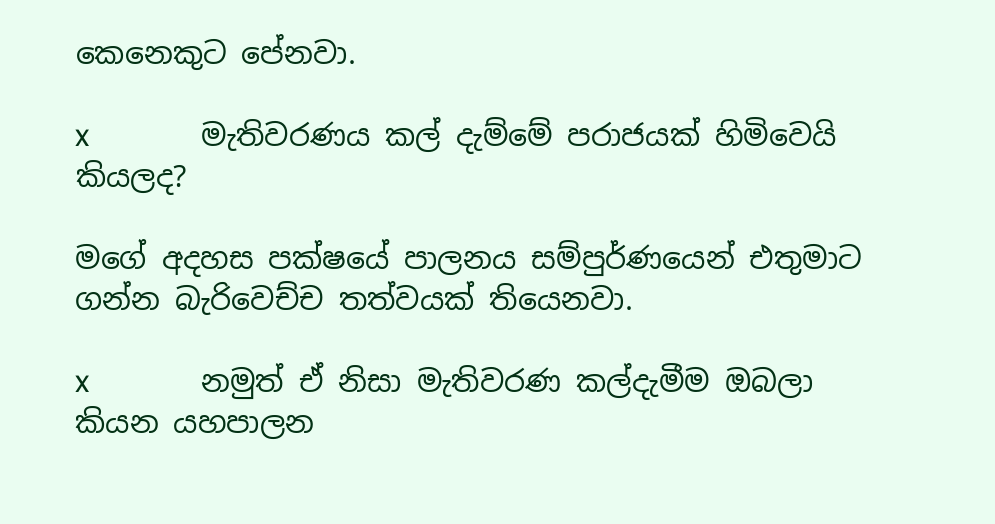කෙනෙකුට පේනවා.

x              මැතිවරණය කල් දැම්මේ පරාජයක් හිමිවෙයි කියලද?

මගේ අදහස පක්ෂයේ පාලනය සම්පුර්ණයෙන් එතුමාට ගන්න බැරිවෙච්ච තත්වයක් තියෙනවා.

x              නමුත් ඒ නිසා මැතිවරණ කල්දැමීම ඔබලා කියන යහපාලන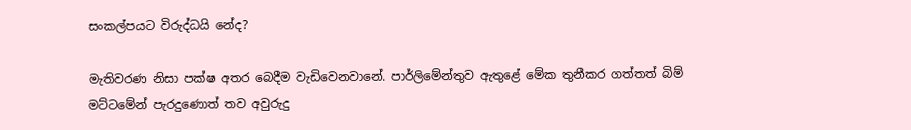සංකල්පයට විරුද්ධයි නේද?

මැතිවරණ නිසා පක්ෂ අතර බෙදීම වැඩිවෙනවානේ. පාර්ලිමේන්තුව ඇතුළේ මේක තුනීකර ගත්තත් බිම් මට්ටමේන් පැරදුණොත් තව අවුරුදු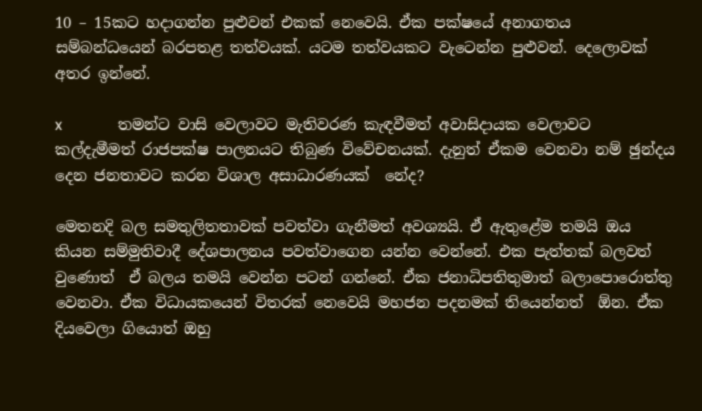10 – 15කට හදාගන්න පුළුවන් එකක් නෙවෙයි. ඒක පක්ෂයේ අනාගතය සම්බන්ධයෙන් බරපතළ තත්වයක්. යටම තත්වයකට වැටෙන්න පුළුවන්. දෙලොවක් අතර ඉන්නේ.

x              තමන්ට වාසි වෙලාවට මැතිවරණ කැඳවීමත් අවාසිදායක වෙලාවට කල්දැමීමත් රාජපක්ෂ පාලනයට තිබුණ විවේචනයක්. දැනුත් ඒකම වෙනවා නම් ඡුන්දය දෙන ජනතාවට කරන විශාල අසාධාරණයක්  නේද?

මෙතනදි බල සමතුලිතතාවක් පවත්වා ගැනීමත් අවශ්‍යයි. ඒ ඇතුළේම තමයි ඔය කියන සම්මුතිවාදී දේශපාලනය පවත්වාගෙන යන්න වෙන්නේ. එක පැත්තක් බලවත් වුණොත්  ඒ බලය තමයි වෙන්න පටන් ගන්නේ. ඒක ජනාධිපතිතුමාත් බලාපොරොත්තු වෙනවා. ඒක විධායකයෙන් විතරක් නෙවෙයි මහජන පදනමක් තියෙන්නත්  ඕන. ඒක දියවෙලා ගියොත් ඔහු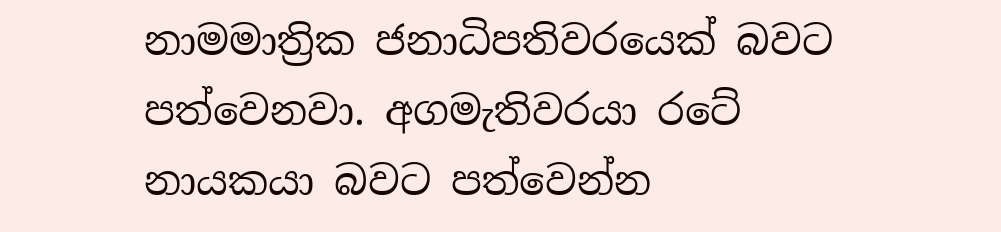නාමමාත්‍රික ජනාධිපතිවරයෙක් බවට පත්වෙනවා. අගමැතිවරයා රටේ නායකයා බවට පත්වෙන්න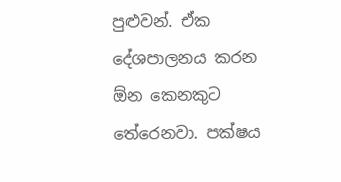පුළුවන්. ඒක දේශපාලනය කරන  ඕන කෙනකුට තේරෙනවා. පක්ෂය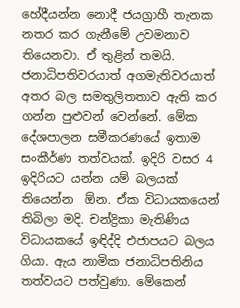හේදීයන්න නොදී ජයග්‍රාහී තැනක නතර කර ගැනීමේ උවමනාව තියෙනවා. ඒ තුළින් තමයි. ජනාධිපතිවරයාත් අගමැතිවරයාත් අතර බල සමතුලිතතාව ඇති කර ගන්න පුළුවන් වෙන්නේ. මේක දේශපාලන සමීකරණයේ ඉතාම සංකීර්ණ තත්වයක්. ඉදිරි වසර 4 ඉදිරියට යන්න යම් බලයක් තියෙන්න  ඕන. ඒක විධායකයෙන් තිබිලා මදි. චන්ද්‍රිකා මැතිණිය විධායකයේ ඉඳිද්දි එජාපයට බලය ගියා. ඇය නාමික ජනාධිපතිනිය තත්වයට පත්වුණා. මේකෙන්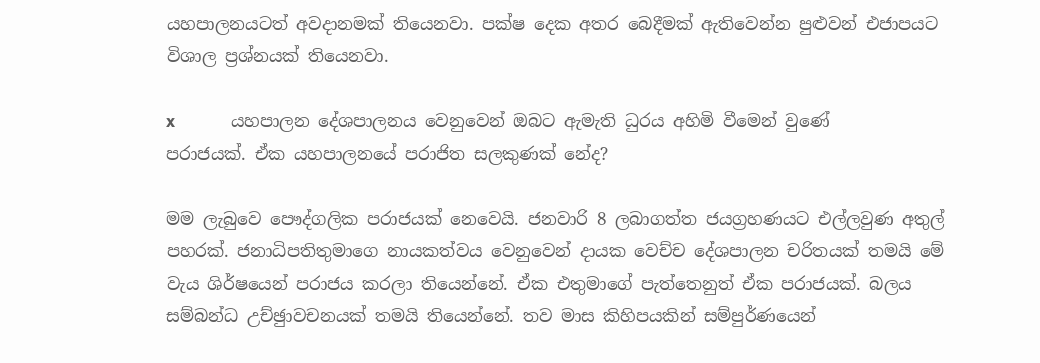යහපාලනයටත් අවදානමක් තියෙනවා. පක්ෂ දෙක අතර බෙදීමක් ඇතිවෙන්න පුළුවන් එජාපයට විශාල ප්‍රශ්නයක් තියෙනවා.

x              යහපාලන දේශපාලනය වෙනුවෙන් ඔබට ඇමැති ධුරය අහිමි වීමෙන් වුණේ පරාජයක්. ඒක යහපාලනයේ පරාජිත සලකුණක් නේද?

මම ලැබුවෙ පෞද්ගලික පරාජයක් නෙවෙයි. ජනවාරි 8 ලබාගත්ත ජයග්‍රහණයට එල්ලවුණ අතුල් පහරක්. ජනාධිපතිතුමාගෙ නායකත්වය වෙනුවෙන් දායක වෙච්ච දේශපාලන චරිතයක් තමයි මේ වැය ශිර්ෂයෙන් පරාජය කරලා තියෙන්නේ. ඒක එතුමාගේ පැත්තෙනුත් ඒක පරාජයක්. බලය සම්බන්ධ උච්ඡුාවචනයක් තමයි තියෙන්නේ. තව මාස කිහිපයකින් සම්පුර්ණයෙන්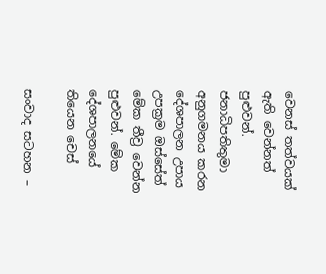වෙනස් තත්වයක් ඇති වෙන්නත් පුළුවන්. ජනාධිපතිතුමා අනුගමනය කරන දේශපාලන උපාය උපක්‍රම ඔස්සේත් මේක තීව්‍ර වෙන්න පුළුවන්. මේක දේශපාලනයේ තියෙන චෙස්

සංවාද සටහන –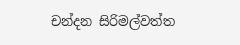චන්දන සිරිමල්වත්ත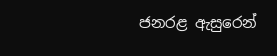ජනරළ ඇසුරෙන්